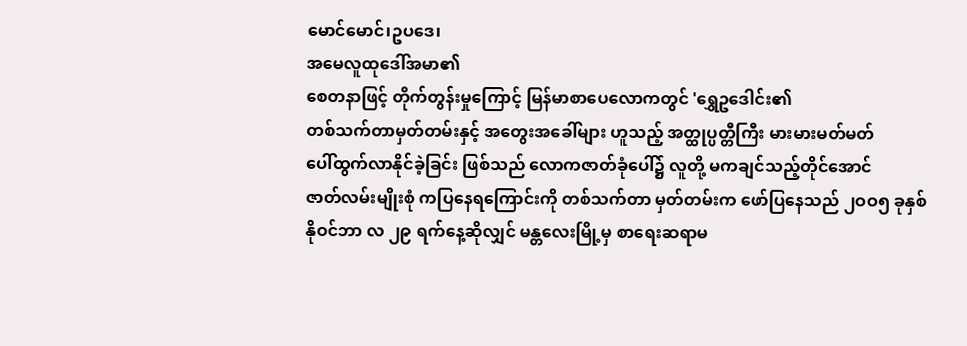မောင်မောင်၊ဥပဒေ၊
အမေလူထုဒေါ်အမာ၏
စေတနာဖြင့် တိုက်တွန်းမှုကြောင့် မြန်မာစာပေလောကတွင် 'ရွှေဥဒေါင်း၏
တစ်သက်တာမှတ်တမ်းနှင့် အတွေးအခေါ်များ ဟူသည့် အတ္ထုပ္ပတ္တီကြီး မားမားမတ်မတ်
ပေါ်ထွက်လာနိုင်ခဲ့ခြင်း ဖြစ်သည် လောကဇာတ်ခုံပေါ်၌ လူတို့ မကချင်သည့်တိုင်အောင်
ဇာတ်လမ်းမျိုးစုံ ကပြနေရကြောင်းကို တစ်သက်တာ မှတ်တမ်းက ဖော်ပြနေသည် ၂ဝဝ၅ ခုနှစ်
နိုဝင်ဘာ လ ၂၉ ရက်နေ့ဆိုလျှင် မန္တလေးမြို့မှ စာရေးဆရာမ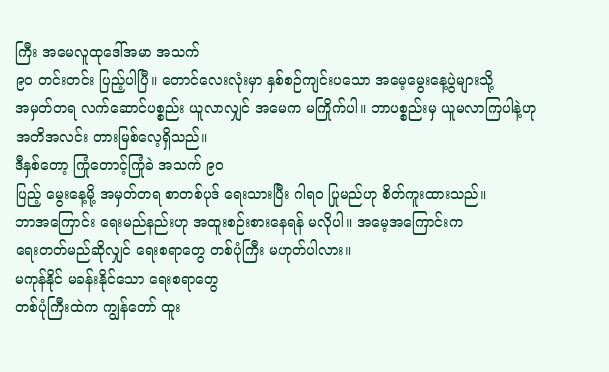ကြီး အမေလူထုဒေါ်အမာ အသက်
၉ဝ တင်းတင်း ပြည့်ပါပြီ။ တောင်လေးလုံးမှာ နှစ်စဉ်ကျင်းပသော အမေ့မွေးနေ့ပွဲများသို့
အမှတ်တရ လက်ဆောင်ပစ္စည်း ယူလာလျှင် အမေက မကြိုက်ပါ။ ဘာပစ္စည်းမှ ယူမလာကြပါနဲ့ဟု
အတိအလင်း တားမြစ်လေ့ရှိသည်။
ဒီနှစ်တော့ ကြုံတောင့်ကြုံခဲ အသက် ၉ဝ
ပြည့် မွေးနေ့မို့ အမှတ်တရ စာတစ်ပုဒ် ရေးသားပြီး ဂါရဝ ပြုမည်ဟု စိတ်ကူးထားသည်။
ဘာအကြောင်း ရေးမည်နည်းဟု အထူးစဉ်းစားနေရန် မလိုပါ။ အမေ့အကြောင်းက
ရေးတတ်မည်ဆိုလျှင် ရေးစရာတွေ တစ်ပုံကြီး မဟုတ်ပါလား။
မကုန်နိုင် မခန်းနိုင်သော ရေးစရာတွေ
တစ်ပုံကြီးထဲက ကျွန်တော် ထူး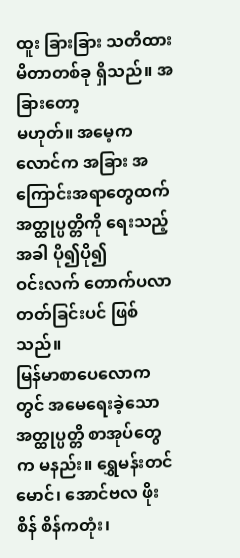ထူး ခြားခြား သတိထားမိတာတစ်ခု ရှိသည်။ အခြားတော့
မဟုတ်။ အမေ့ကလောင်က အခြား အကြောင်းအရာတွေထက် အတ္ထုပ္ပတ္တိကို ရေးသည့်အခါ ပို၍ပို၍
ဝင်းလက် တောက်ပလာတတ်ခြင်းပင် ဖြစ်သည်။
မြန်မာစာပေလောကတွင် အမေရေးခဲ့သော
အတ္ထုပ္ပတ္တိ စာအုပ်တွေက မနည်း။ ရွှေမန်းတင်မောင်၊ အောင်ဗလ ဖိုးစိန် စိန်ကတုံး၊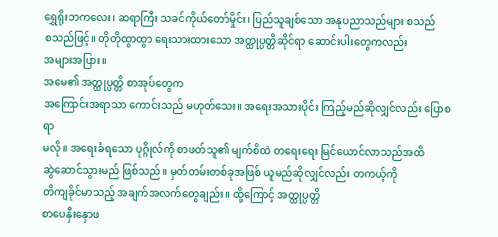ရွှေရိုးဘကလေး၊ ဆရာကြီး သခင်ကိုယ်တော်မှိုင်း၊ ပြည်သူချစ်သော အနုပညာသည်များ စသည်
စသည်ဖြင့်။ တိုတိုထွာထွာ ရေးသားထားသော အတ္ထုပ္ပတ္တိဆိုင်ရာ ဆောင်းပါးတွေကလည်း
အများအပြား။
အမေ၏ အတ္ထုပ္ပတ္တိ စာအုပ်တွေက
အကြောင်းအရာသာ ကောင်းသည် မဟုတ်သေး။ အရေးအသားပိုင်း ကြည့်မည်ဆိုလျှင်လည်း ပြောစရာ
မလို။ အရေးခံရသော ပုဂ္ဂိုလ်ကို စာဖတ်သူ၏ မျက်စိထဲ တရေးရေး မြင်ယောင်လာသည်အထိ
ဆွဲဆောင်သွားမည် ဖြစ်သည်။ မှတ်တမ်းတစ်ခုအဖြစ် ယူမည်ဆိုလျှင်လည်း တကယ့်ကို
တိကျခိုင်မာသည့် အချက်အလက်တွေချည်း။ ထို့ကြောင့် အတ္ထုပ္ပတ္တိ
စာပေနှီးနှောဖ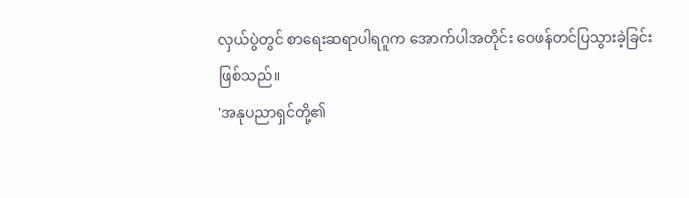လှယ်ပွဲတွင် စာရေးဆရာပါရဂူက အောက်ပါအတိုင်း ဝေဖန်တင်ပြသွားခဲ့ခြင်း
ဖြစ်သည်။
'အနုပညာရှင်တို့၏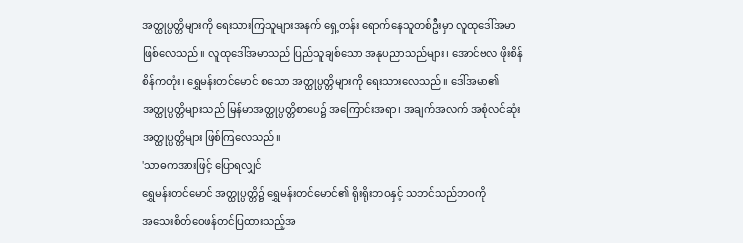အတ္ထုပ္ပတ္တိများကို ရေးသားကြသူများအနက် ရှေ့တန်း ရောက်နေသူတစ်ဦးမှာ လူထုဒေါ်အမာ
ဖြစ်လေသည်။ လူထုဒေါ်အမာသည် ပြည်သူချစ်သော အနုပညာသည်များ၊ အောင်ဗလ ဖိုးစိန်
စိန်ကတုံး၊ ရွှေမန်းတင်မောင် စသော အတ္ထုပ္ပတ္တိများကို ရေးသားလေသည်။ ဒေါ်အမာ၏
အတ္ထုပ္ပတ္တိများသည် မြန်မာအတ္ထုပ္ပတ္တိစာပေ၌ အကြောင်းအရာ၊ အချက်အလက် အစုံလင်ဆုံး
အတ္ထုပ္ပတ္တိများ ဖြစ်ကြလေသည်။
'သာဓကအားဖြင့် ပြောရလျှင်
ရွှေမန်းတင်မောင် အတ္ထုပ္ပတ္တိ၌ ရွှေမန်းတင်မောင်၏ ရိုးရိုးဘဝနှင့် သဘင်သည်ဘဝကို
အသေးစိတ်ဝေဖန်တင်ပြထားသည့်အ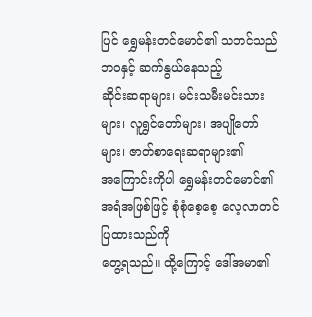ပြင် ရွှေမန်းတင်မောင်၏ သဘင်သည်ဘဝနှင့် ဆက်နွယ်နေသည့်
ဆိုင်းဆရာများ၊ မင်းသမီးမင်းသားများ၊ လူရွှင်တော်များ၊ အပျိုတော်များ၊ ဇာတ်စာရေးဆရာများ၏
အကြောင်းကိုပါ ရွှေမန်းတင်မောင်၏ အရံအဖြစ်ဖြင့် စုံစုံစေ့စေ့ လေ့လာတင်ပြထားသည်ကို
တွေ့ရသည်။ ထို့ကြောင့် ဒေါ်အမာ၏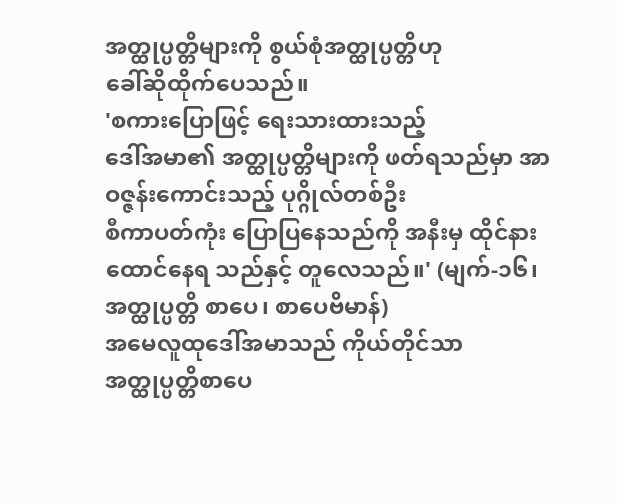အတ္ထုပ္ပတ္တိများကို စွယ်စုံအတ္ထုပ္ပတ္တိဟု
ခေါ်ဆိုထိုက်ပေသည်။
'စကားပြောဖြင့် ရေးသားထားသည့်
ဒေါ်အမာ၏ အတ္ထုပ္ပတ္တိများကို ဖတ်ရသည်မှာ အာဝဇ္ဇန်းကောင်းသည့် ပုဂ္ဂိုလ်တစ်ဦး
စီကာပတ်ကုံး ပြောပြနေသည်ကို အနီးမှ ထိုင်နားထောင်နေရ သည်နှင့် တူလေသည်။' (မျက်-၁၆၊ အတ္ထုပ္ပတ္တိ စာပေ၊ စာပေဗိမာန်)
အမေလူထုဒေါ်အမာသည် ကိုယ်တိုင်သာ
အတ္ထုပ္ပတ္တိစာပေ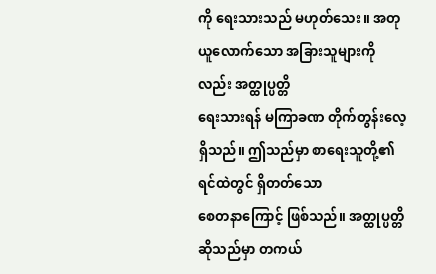ကို ရေးသားသည် မဟုတ်သေး။ အတုယူလောက်သော အခြားသူများကိုလည်း အတ္ထုပ္ပတ္တိ
ရေးသားရန် မကြာခဏ တိုက်တွန်းလေ့ ရှိသည်။ ဤသည်မှာ စာရေးသူတို့၏ ရင်ထဲတွင် ရှိတတ်သော
စေတနာကြောင့် ဖြစ်သည်။ အတ္ထုပ္ပတ္တိ ဆိုသည်မှာ တကယ်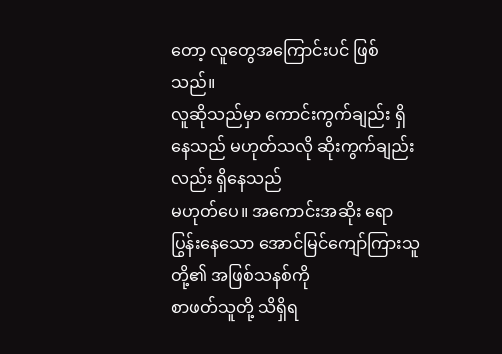တော့ လူတွေအကြောင်းပင် ဖြစ်သည်။
လူဆိုသည်မှာ ကောင်းကွက်ချည်း ရှိနေသည် မဟုတ်သလို ဆိုးကွက်ချည်းလည်း ရှိနေသည်
မဟုတ်ပေ။ အကောင်းအဆိုး ရောပြွန်းနေသော အောင်မြင်ကျော်ကြားသူတို့၏ အဖြစ်သနစ်ကို
စာဖတ်သူတို့ သိရှိရ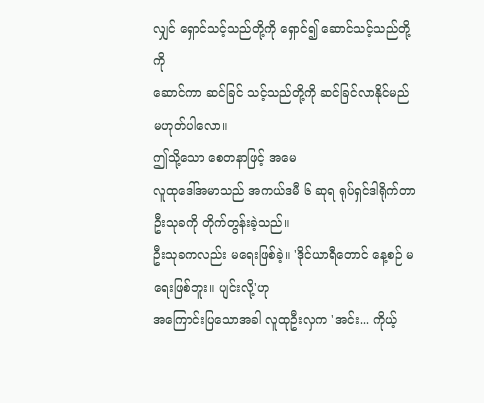လျှင် ရှောင်သင့်သည်တို့ကို ရှောင်၍ ဆောင်သင့်သည်တို့ကို
ဆောင်ကာ ဆင်ခြင် သင့်သည်တို့ကို ဆင်ခြင်လာနိုင်မည် မဟုတ်ပါလော။
ဤသို့သော စေတနာဖြင့် အမေ
လူထုဒေါ်အမာသည် အကယ်ဒမီ ၆ ဆုရ ရုပ်ရှင်ဒါရိုက်တာ ဦးသုခကို တိုက်တွန်းခဲ့သည်။
ဦးသုခကလည်း မရေးဖြစ်ခဲ့။ 'ဒိုင်ယာရီတောင် နေ့စဉ် မရေးဖြစ်ဘူး။ ပျင်းလို့'ဟု
အကြောင်းပြသောအခါ လူထုဦးလှက 'အင်း... ကိုယ့်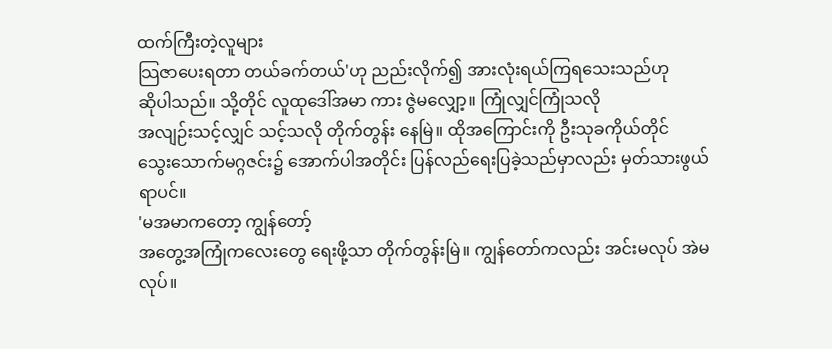ထက်ကြီးတဲ့လူများ
သြဇာပေးရတာ တယ်ခက်တယ်'ဟု ညည်းလိုက်၍ အားလုံးရယ်ကြရသေးသည်ဟု
ဆိုပါသည်။ သို့တိုင် လူထုဒေါ်အမာ ကား ဇွဲမလျှော့။ ကြုံလျှင်ကြုံသလို
အလျဉ်းသင့်လျှင် သင့်သလို တိုက်တွန်း နေမြဲ။ ထိုအကြောင်းကို ဦးသုခကိုယ်တိုင်
သွေးသောက်မဂ္ဂဇင်း၌ အောက်ပါအတိုင်း ပြန်လည်ရေးပြခဲ့သည်မှာလည်း မှတ်သားဖွယ်ရာပင်။
'မအမာကတော့ ကျွန်တော့်
အတွေ့အကြုံကလေးတွေ ရေးဖို့သာ တိုက်တွန်းမြဲ။ ကျွန်တော်ကလည်း အင်းမလုပ် အဲမလုပ်။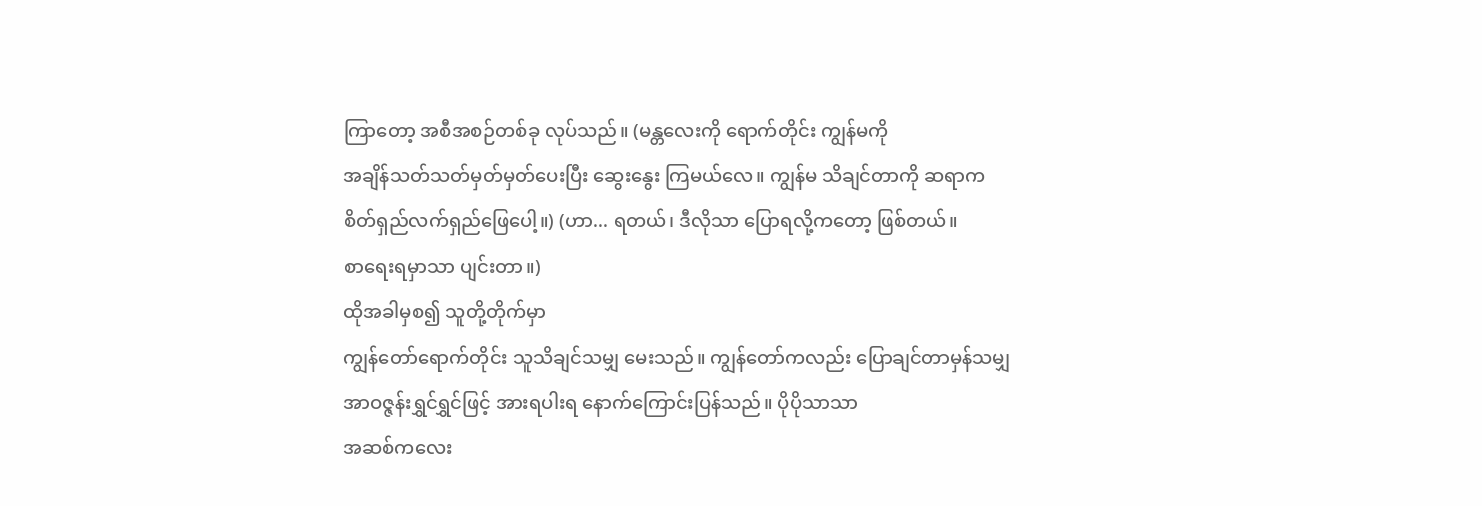ကြာတော့ အစီအစဉ်တစ်ခု လုပ်သည်။ (မန္တလေးကို ရောက်တိုင်း ကျွန်မကို
အချိန်သတ်သတ်မှတ်မှတ်ပေးပြီး ဆွေးနွေး ကြမယ်လေ။ ကျွန်မ သိချင်တာကို ဆရာက
စိတ်ရှည်လက်ရှည်ဖြေပေါ့။) (ဟာ... ရတယ်၊ ဒီလိုသာ ပြောရလို့ကတော့ ဖြစ်တယ်။
စာရေးရမှာသာ ပျင်းတာ။)
ထိုအခါမှစ၍ သူတို့တိုက်မှာ
ကျွန်တော်ရောက်တိုင်း သူသိချင်သမျှ မေးသည်။ ကျွန်တော်ကလည်း ပြောချင်တာမှန်သမျှ
အာဝဇ္ဇန်းရွှင်ရွှင်ဖြင့် အားရပါးရ နောက်ကြောင်းပြန်သည်။ ပိုပိုသာသာ
အဆစ်ကလေး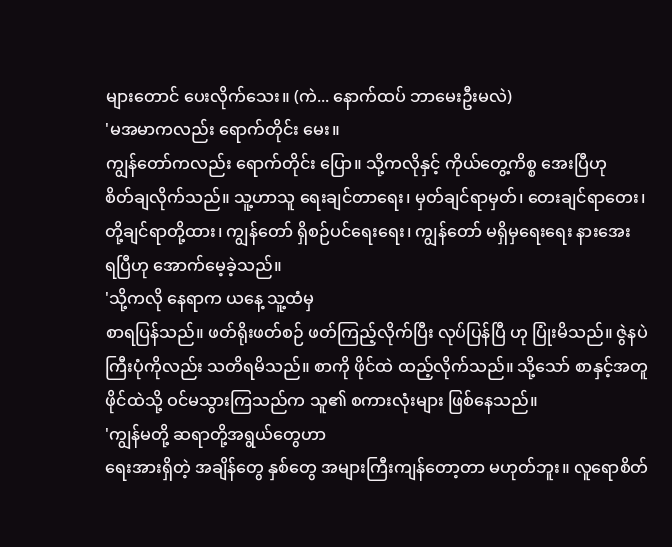များတောင် ပေးလိုက်သေး။ (ကဲ... နောက်ထပ် ဘာမေးဦးမလဲ)
'မအမာကလည်း ရောက်တိုင်း မေး။
ကျွန်တော်ကလည်း ရောက်တိုင်း ပြော။ သို့ကလိုနှင့် ကိုယ်တွေ့ကိစ္စ အေးပြီဟု
စိတ်ချလိုက်သည်။ သူ့ဟာသူ ရေးချင်တာရေး၊ မှတ်ချင်ရာမှတ်၊ တေးချင်ရာတေး၊
တို့ချင်ရာတို့ထား၊ ကျွန်တော် ရှိစဉ်ပင်ရေးရေး၊ ကျွန်တော် မရှိမှရေးရေး နားအေး
ရပြီဟု အောက်မေ့ခဲ့သည်။
'သို့ကလို နေရာက ယနေ့ သူ့ထံမှ
စာရပြန်သည်။ ဖတ်ရိုးဖတ်စဉ် ဖတ်ကြည့်လိုက်ပြီး လုပ်ပြန်ပြီ ဟု ပြုံးမိသည်။ ဇွဲနပဲ
ကြီးပုံကိုလည်း သတိရမိသည်။ စာကို ဖိုင်ထဲ ထည့်လိုက်သည်။ သို့သော် စာနှင့်အတူ
ဖိုင်ထဲသို့ ဝင်မသွားကြသည်က သူ၏ စကားလုံးများ ဖြစ်နေသည်။
'ကျွန်မတို့ ဆရာတို့အရွယ်တွေဟာ
ရေးအားရှိတဲ့ အချိန်တွေ နှစ်တွေ အများကြီးကျန်တော့တာ မဟုတ်ဘူး။ လူရောစိတ်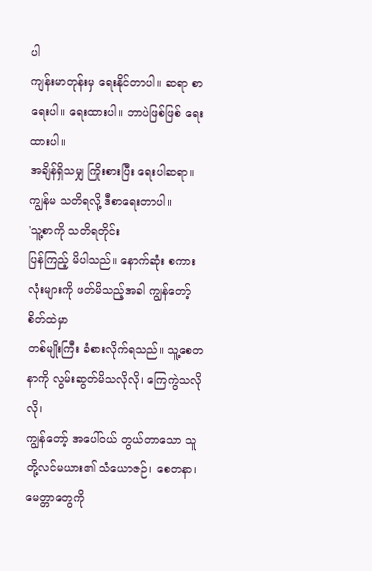ပါ
ကျန်းမာတုန်းမှ ရေးနိုင်တာပါ။ ဆရာ စာရေးပါ။ ရေးထားပါ။ ဘာပဲဖြစ်ဖြစ် ရေးထားပါ။
အချိန်ရှိသမျှ ကြိုးစားပြီး ရေးပါဆရာ။ ကျွန်မ သတိရလို့ ဒီစာရေးတာပါ။
'သူ့စာကို သတိရတိုင်း
ပြန်ကြည့် မိပါသည်။ နောက်ဆုံး စကားလုံးများကို ဖတ်မိသည့်အခါ ကျွန်တော့်စိတ်ထဲမှာ
တစ်မျိုးကြီး ခံစားလိုက်ရသည်။ သူ့စေတနာကို လွမ်းဆွတ်မိသလိုလို၊ ကြေကွဲသလိုလို၊
ကျွန်တော့် အပေါ်ဝယ် တွယ်တာသော သူတို့လင်မယား၏ သံယောဇဉ်၊ စေတနာ၊ မေတ္တာတွေကို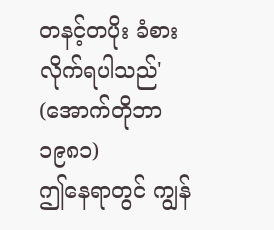တနင့်တပိုး ခံစားလိုက်ရပါသည်' (အောက်တိုဘာ ၁၉၈၁)
ဤနေရာတွင် ကျွန်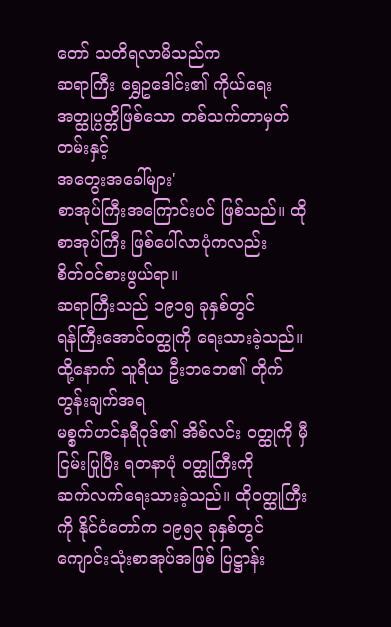တော် သတိရလာမိသည်က
ဆရာကြီး ရွှေဥဒေါင်း၏ ကိုယ်ရေးအတ္ထုပ္ပတ္တိဖြစ်သော တစ်သက်တာမှတ်တမ်းနှင့်
အတွေးအခေါ်များ'
စာအုပ်ကြီးအကြောင်းပင် ဖြစ်သည်။ ထိုစာအုပ်ကြီး ဖြစ်ပေါ်လာပုံကလည်း
စိတ်ဝင်စားဖွယ်ရာ။
ဆရာကြီးသည် ၁၉၁၅ ခုနှစ်တွင်
ရန်ကြီးအောင်ဝတ္ထုကို ရေးသားခဲ့သည်။ ထို့နောက် သူရိယ ဦးဘဘေ၏ တိုက်တွန်းချက်အရ
မစ္စက်ဟင်နရီဝုဒ်၏ အိစ်လင်း ဝတ္ထုကို မှီငြမ်းပြုပြီး ရတနာပုံ ဝတ္ထုကြီးကို
ဆက်လက်ရေးသားခဲ့သည်။ ထိုဝတ္ထုကြီးကို နိုင်ငံတော်က ၁၉၅၃ ခုနှစ်တွင်
ကျောင်းသုံးစာအုပ်အဖြစ် ပြဋ္ဌာန်း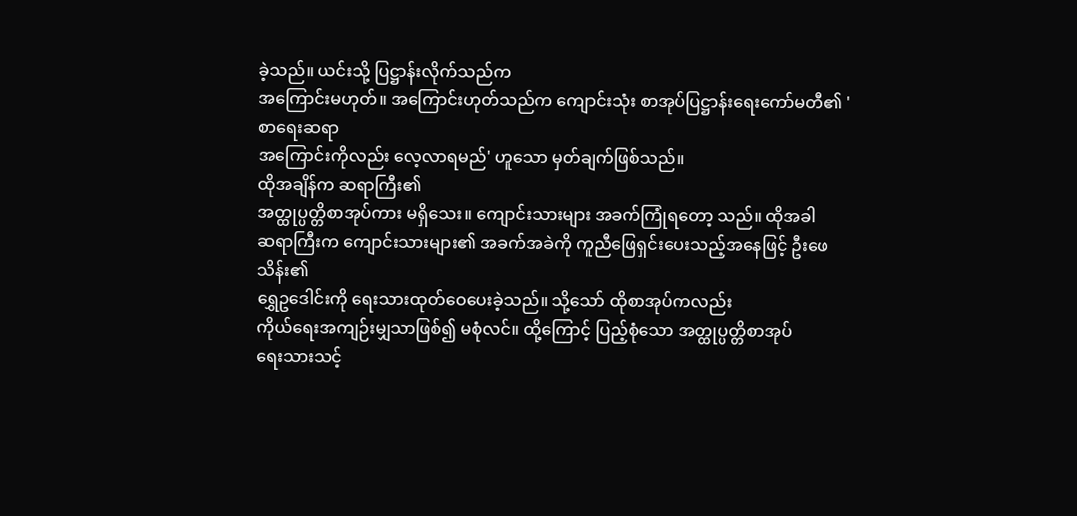ခဲ့သည်။ ယင်းသို့ ပြဋ္ဌာန်းလိုက်သည်က
အကြောင်းမဟုတ်။ အကြောင်းဟုတ်သည်က ကျောင်းသုံး စာအုပ်ပြဋ္ဌာန်းရေးကော်မတီ၏ 'စာရေးဆရာ
အကြောင်းကိုလည်း လေ့လာရမည်' ဟူသော မှတ်ချက်ဖြစ်သည်။
ထိုအချိန်က ဆရာကြီး၏
အတ္ထုပ္ပတ္တိစာအုပ်ကား မရှိသေး။ ကျောင်းသားများ အခက်ကြုံရတော့ သည်။ ထိုအခါ
ဆရာကြီးက ကျောင်းသားများ၏ အခက်အခဲကို ကူညီဖြေရှင်းပေးသည့်အနေဖြင့် ဦးဖေသိန်း၏
ရွှေဥဒေါင်းကို ရေးသားထုတ်ဝေပေးခဲ့သည်။ သို့သော် ထိုစာအုပ်ကလည်း
ကိုယ်ရေးအကျဉ်းမျှသာဖြစ်၍ မစုံလင်။ ထို့ကြောင့် ပြည့်စုံသော အတ္ထုပ္ပတ္တိစာအုပ်
ရေးသားသင့်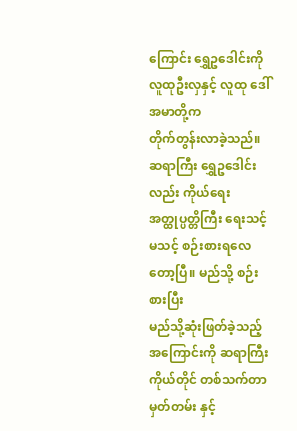ကြောင်း ရွှေဥဒေါင်းကို လူထုဦးလှနှင့် လူထု ဒေါ်အမာတို့က
တိုက်တွန်းလာခဲ့သည်။
ဆရာကြီး ရွှေဥဒေါင်းလည်း ကိုယ်ရေး
အတ္ထုပ္ပတ္တိကြီး ရေးသင့်မသင့် စဉ်းစားရလေတော့ပြီ။ မည်သို့ စဉ်းစားပြီး
မည်သို့ဆုံးဖြတ်ခဲ့သည့် အကြောင်းကို ဆရာကြီးကိုယ်တိုင် တစ်သက်တာမှတ်တမ်း နှင့်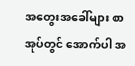အတွေးအခေါ်များ စာအုပ်တွင် အောက်ပါ အ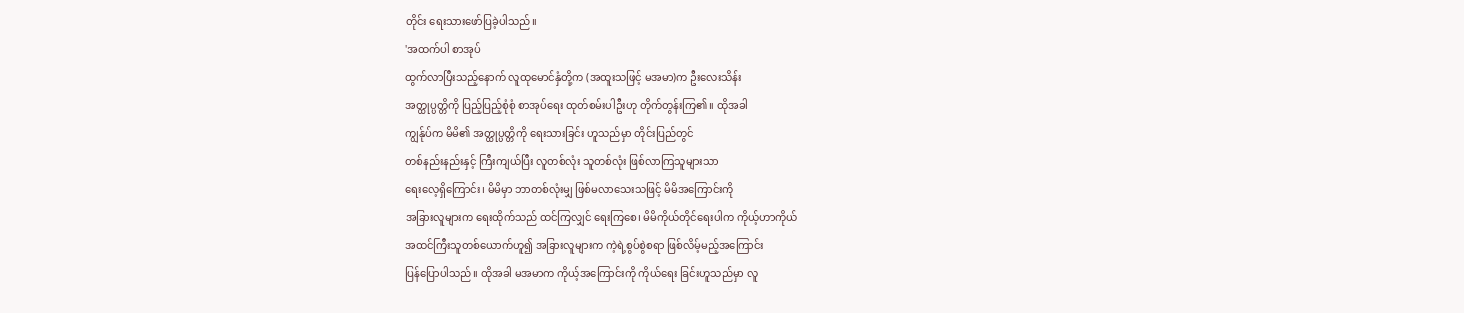တိုင်း ရေးသားဖော်ပြခဲ့ပါသည်။
'အထက်ပါ စာအုပ်
ထွက်လာပြီးသည့်နောက် လူထုမောင်နှံတို့က (အထူးသဖြင့် မအမာ)က ဦးလေးသိန်း
အတ္ထုပ္ပတ္တိကို ပြည့်ပြည့်စုံစုံ စာအုပ်ရေး ထုတ်စမ်းပါဦးဟု တိုက်တွန်းကြ၏။ ထိုအခါ
ကျွန်ုပ်က မိမိ၏ အတ္ထုပ္ပတ္တိကို ရေးသားခြင်း ဟူသည်မှာ တိုင်းပြည်တွင်
တစ်နည်းနည်းနှင့် ကြီးကျယ်ပြီး လူတစ်လုံး သူတစ်လုံး ဖြစ်လာကြသူများသာ
ရေးလေ့ရှိကြောင်း၊ မိမိမှာ ဘာတစ်လုံးမျှ ဖြစ်မလာသေးသဖြင့် မိမိအကြောင်းကို
အခြားလူများက ရေးထိုက်သည် ထင်ကြလျှင် ရေးကြစေ၊ မိမိကိုယ်တိုင်ရေးပါက ကိုယ့်ဟာကိုယ်
အထင်ကြီးသူတစ်ယောက်ဟူ၍ အခြားလူများက ကဲ့ရဲ့စွပ်စွဲစရာ ဖြစ်လိမ့်မည့်အကြောင်း
ပြန်ပြောပါသည်။ ထိုအခါ မအမာက ကိုယ့်အကြောင်းကို ကိုယ်ရေး ခြင်းဟူသည်မှာ လူ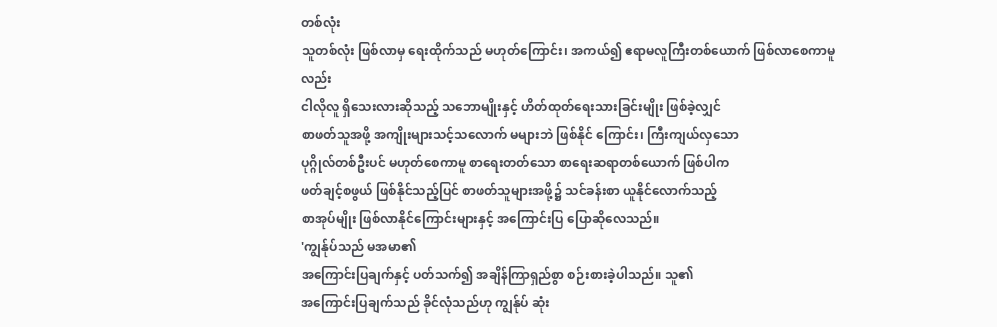တစ်လုံး
သူတစ်လုံး ဖြစ်လာမှ ရေးထိုက်သည် မဟုတ်ကြောင်း၊ အကယ်၍ ဧရာမလူကြီးတစ်ယောက် ဖြစ်လာစေကာမူလည်း
ငါလိုလူ ရှိသေးလားဆိုသည့် သဘောမျိုးနှင့် ဟိတ်ထုတ်ရေးသားခြင်းမျိုး ဖြစ်ခဲ့လျှင်
စာဖတ်သူအဖို့ အကျိုးများသင့်သလောက် မများဘဲ ဖြစ်နိုင် ကြောင်း၊ ကြီးကျယ်လှသော
ပုဂ္ဂိုလ်တစ်ဦးပင် မဟုတ်စေကာမူ စာရေးတတ်သော စာရေးဆရာတစ်ယောက် ဖြစ်ပါက
ဖတ်ချင့်စဖွယ် ဖြစ်နိုင်သည့်ပြင် စာဖတ်သူများအဖို့၌ သင်ခန်းစာ ယူနိုင်လောက်သည့်
စာအုပ်မျိုး ဖြစ်လာနိုင်ကြောင်းများနှင့် အကြောင်းပြ ပြောဆိုလေသည်။
'ကျွန်ုပ်သည် မအမာ၏
အကြောင်းပြချက်နှင့် ပတ်သက်၍ အချိန်ကြာရှည်စွာ စဉ်းစားခဲ့ပါသည်။ သူ၏
အကြောင်းပြချက်သည် ခိုင်လုံသည်ဟု ကျွန်ုပ် ဆုံး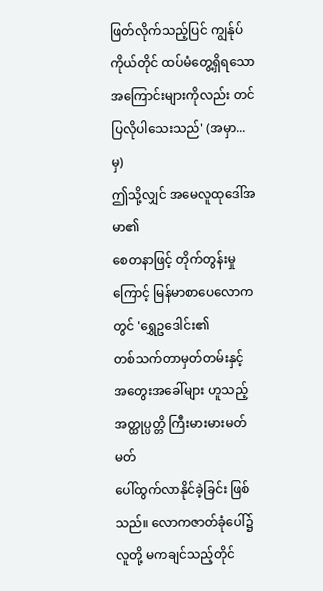ဖြတ်လိုက်သည့်ပြင် ကျွန်ုပ်
ကိုယ်တိုင် ထပ်မံတွေ့ရှိရသော အကြောင်းများကိုလည်း တင်ပြလိုပါသေးသည်' (အမှာ...မှ)
ဤသို့လျှင် အမေလူထုဒေါ်အမာ၏
စေတနာဖြင့် တိုက်တွန်းမှုကြောင့် မြန်မာစာပေလောကတွင် 'ရွှေဥဒေါင်း၏
တစ်သက်တာမှတ်တမ်းနှင့် အတွေးအခေါ်များ ဟူသည့် အတ္ထုပ္ပတ္တိ ကြီးမားမားမတ်မတ်
ပေါ်ထွက်လာနိုင်ခဲ့ခြင်း ဖြစ်သည်။ လောကဇာတ်ခုံပေါ်၌ လူတို့ မကချင်သည့်တိုင်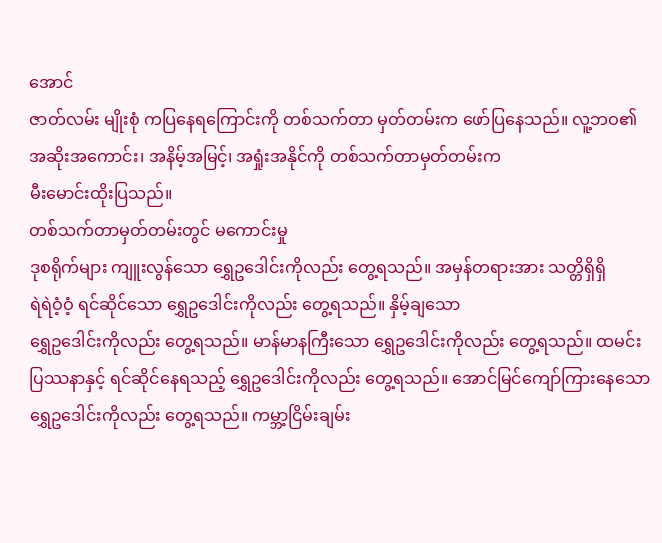အောင်
ဇာတ်လမ်း မျိုးစုံ ကပြနေရကြောင်းကို တစ်သက်တာ မှတ်တမ်းက ဖော်ပြနေသည်။ လူ့ဘဝ၏
အဆိုးအကောင်း၊ အနိမ့်အမြင့်၊ အရှုံးအနိုင်ကို တစ်သက်တာမှတ်တမ်းက
မီးမောင်းထိုးပြသည်။
တစ်သက်တာမှတ်တမ်းတွင် မကောင်းမှု
ဒုစရိုက်များ ကျူးလွန်သော ရွှေဥဒေါင်းကိုလည်း တွေ့ရသည်။ အမှန်တရားအား သတ္တိရှိရှိ
ရဲရဲဝံ့ဝံ့ ရင်ဆိုင်သော ရွှေဥဒေါင်းကိုလည်း တွေ့ရသည်။ နှိမ့်ချသော
ရွှေဥဒေါင်းကိုလည်း တွေ့ရသည်။ မာန်မာနကြီးသော ရွှေဥဒေါင်းကိုလည်း တွေ့ရသည်။ ထမင်း
ပြဿနာနှင့် ရင်ဆိုင်နေရသည့် ရွှေဥဒေါင်းကိုလည်း တွေ့ရသည်။ အောင်မြင်ကျော်ကြားနေသော
ရွှေဥဒေါင်းကိုလည်း တွေ့ရသည်။ ကမ္ဘာ့ငြိမ်းချမ်း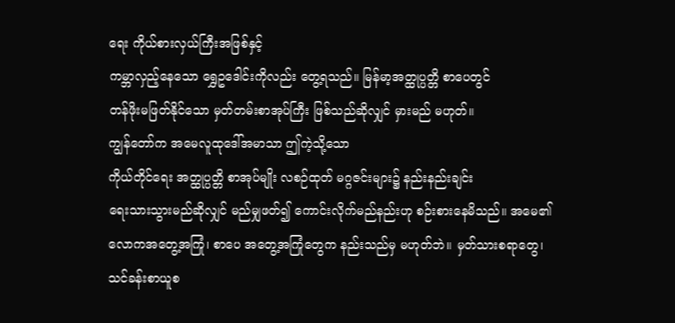ရေး ကိုယ်စားလှယ်ကြီးအဖြစ်နှင့်
ကမ္ဘာလှည့်နေသော ရွှေဥဒေါင်းကိုလည်း တွေ့ရသည်။ မြန်မာ့အတ္ထုပ္ပတ္တိ စာပေတွင်
တန်ဖိုးမဖြတ်နိုင်သော မှတ်တမ်းစာအုပ်ကြီး ဖြစ်သည်ဆိုလျှင် မှားမည် မဟုတ်။
ကျွန်တော်က အမေလူထုဒေါ်အမာသာ ဤကဲ့သို့သော
ကိုယ်တိုင်ရေး အတ္ထုပ္ပတ္တိ စာအုပ်မျိုး လစဉ်ထုတ် မဂ္ဂဇင်းများ၌ နည်းနည်းချင်း
ရေးသားသွားမည်ဆိုလျှင် မည်မျှဖတ်၍ ကောင်းလိုက်မည်နည်းဟု စဉ်းစားနေမိသည်။ အမေ၏
လောကအတွေ့အကြုံ၊ စာပေ အတွေ့အကြုံတွေက နည်းသည်မှ မဟုတ်ဘဲ။ မှတ်သားစရာတွေ၊
သင်ခန်းစာယူစ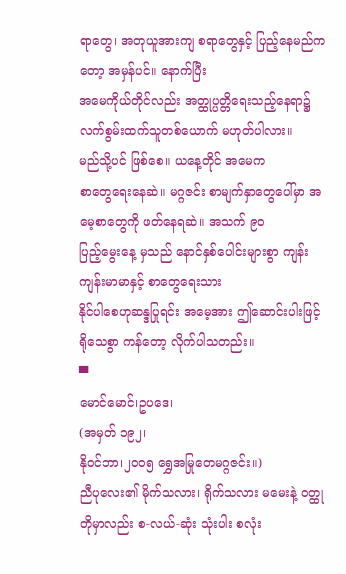ရာတွေ၊ အတုယူအားကျ စရာတွေနှင့် ပြည့်နေမည်ကတော့ အမှန်ပင်။ နောက်ပြီး
အမေကိုယ်တိုင်လည်း အတ္ထုပ္ပတ္တိရေးသည့်နေရာ၌ လက်စွမ်းထက်သူတစ်ယောက် မဟုတ်ပါလား။
မည်သို့ပင် ဖြစ်စေ။ ယနေ့တိုင် အမေက
စာတွေရေးနေဆဲ။ မဂ္ဂဇင်း စာမျက်နှာတွေပေါ်မှာ အမေ့စာတွေကို ဖတ်နေရဆဲ။ အသက် ၉ဝ
ပြည့်မွေးနေ့ မှသည် နောင်နှစ်ပေါင်းများစွာ ကျန်းကျန်းမာမာနှင့် စာတွေရေးသား
နိုင်ပါစေဟုဆန္ဒပြုရင်း အမေ့အား ဤဆောင်းပါးဖြင့် ရိုသေစွာ ကန်တော့ လိုက်ပါသတည်း။
▀
မောင်မောင်၊ဥပဒေ၊
(အမှတ် ၁၉၂၊
နိုဝင်ဘာ၊၂၀၀၅ ရွှေအမြုတေမဂ္ဂဇင်း။)
ညီပုလေး၏ မိုက်သလား၊ ရိုက်သလား မမေးနဲ့ ဝတ္ထုတိုမှာလည်း စ-လယ်-ဆုံး သုံးပါး စလုံး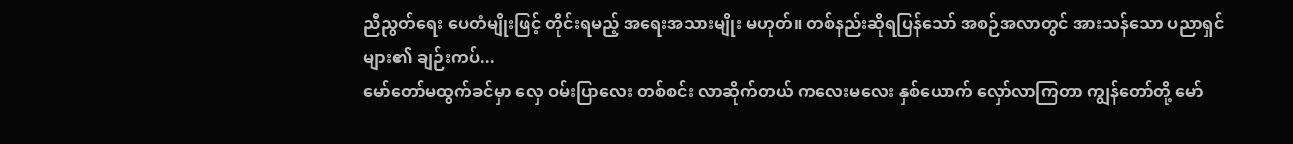ညီညွတ်ရေး ပေတံမျိုးဖြင့် တိုင်းရမည့် အရေးအသားမျိုး မဟုတ်။ တစ်နည်းဆိုရပြန်သော် အစဉ်အလာတွင် အားသန်သော ပညာရှင်များ၏ ချဉ်းကပ်...
မော်တော်မထွက်ခင်မှာ လှေ ဝမ်းပြာလေး တစ်စင်း လာဆိုက်တယ် ကလေးမလေး နှစ်ယောက် လှော်လာကြတာ ကျွန်တော်တို့ မော်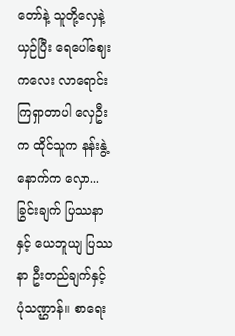တော်နဲ့ သူတို့လှေနဲ့ယှဉ်ပြီး ရေပေါ်ဈေးကလေး လာရောင်းကြရှာတာပါ လှေဦးက ထိုင်သူက နန်းနွဲ့ နောက်က လှော...
ခြွင်းချက် ပြဿနာနှင့် ယေဘူယျ ပြဿနာ ဦးတည်ချက်နှင့် ပုံသဏ္ဌာန်။ စာရေး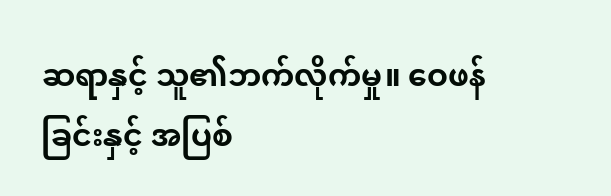ဆရာနှင့် သူ၏ဘက်လိုက်မှု။ ဝေဖန်ခြင်းနှင့် အပြစ်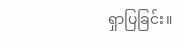ရှာပြခြင်း။